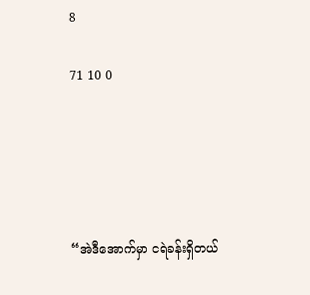8

71 10 0





“အဲဒီအောက်မှာ ငရဲခန်းရှိတယ်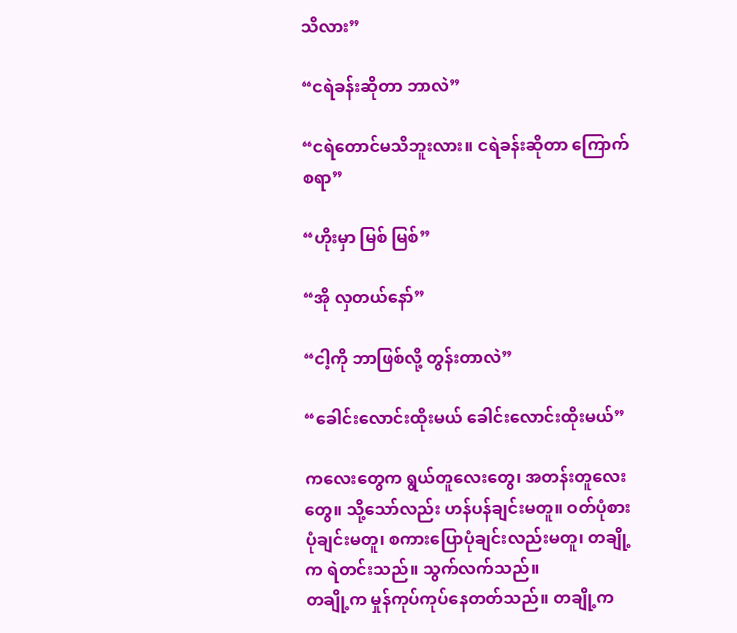သိလား”

“ငရဲခန်းဆိုတာ ဘာလဲ”

“ငရဲတောင်မသိဘူးလား။ ငရဲခန်းဆိုတာ ကြောက်စရာ”

“ဟိုးမှာ မြစ် မြစ်”

“အို လှတယ်နော်”

“ငါ့ကို ဘာဖြစ်လို့ တွန်းတာလဲ”

“ခေါင်းလောင်းထိုးမယ် ခေါင်းလောင်းထိုးမယ်”

ကလေးတွေက ရွယ်တူလေးတွေ၊ အတန်းတူလေးတွေ။ သို့သော်လည်း ဟန်ပန်ချင်းမတူ။ ဝတ်ပုံစားပုံချင်းမတူ၊ စကားပြောပုံချင်းလည်းမတူ၊ တချို့က ရဲတင်းသည်။ သွက်လက်သည်။
တချို့က မှုန်ကုပ်ကုပ်နေတတ်သည်။ တချို့က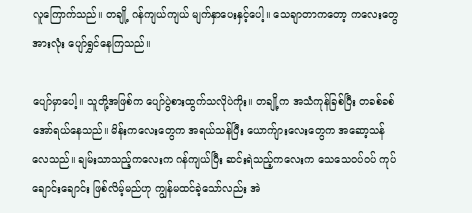လူကြောက်သည်။ တချို့ ဂန်ကျယ်ကျယ် မျက်နှာပေးနှင့်ပေါ့။ သေချာတာကတော့ ကလေးတွေအားလုံး ပျော်ရွှင်နေကြသည်။

ပျော်မှာပေါ့။ သူတို့အဖြစ်က ပျော်ပွဲစားထွက်သလိုပဲကိုး။ တချို့က အသံကုန်ခြစ်ပြီး တခစ်ခစ် အော်ရယ်နေသည်။ မိန်းကလေးတွေက အရယ်သန်ပြီး ယောက်ျားလေးတွေက အဆော့သန်လေသည်။ ချမ်းသာသည့်ကလေးက ဂန်ကျယ်ပြီး ဆင်းရဲသည့်ကလေးက သေသေဝပ်ဝပ် ကုပ်ချောင်းချောင်း ဖြစ်လိမ့်မည်ဟု ကျွန်မထင်ခဲ့သော်လည်း အဲ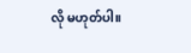လို မဟုတ်ပါ။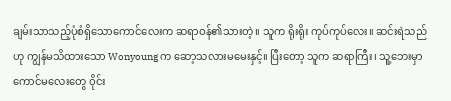ချမ်းသာသည့်ပုံစံရှိသောကောင်လေးက ဆရာဝန်၏သားတဲ့။ သူက ရိုးရိုး ကုပ်ကုပ်လေး။ ဆင်းရဲသည်ဟု ကျွန်မသိထားသော Wonyoung က ဆော့သလားမမေးနှင့်။ ပြီးတော့ သူက ဆရာကြီး၊ သူ့ဘေးမှာကောင်မလေးတွေ ဝိုင်း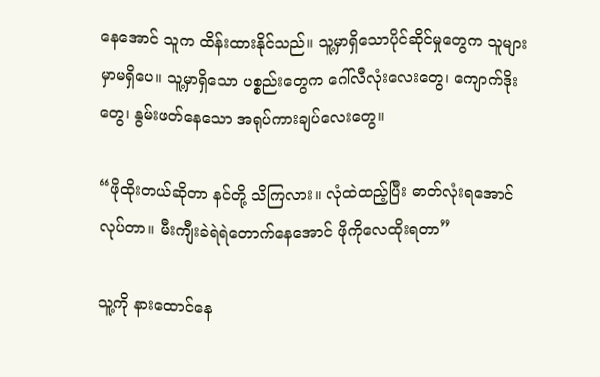နေအောင် သူက ထိန်းထားနိုင်သည်။ သူ့မှာရှိသောပိုင်ဆိုင်မှုတွေက သူများမှာမရှိပေ။ သူ့မှာရှိသော ပစ္စည်းတွေက ဂေါ်လီလုံးလေးတွေ၊ ကျောက်ဒိုးတွေ၊ နွမ်းဖတ်နေသော အရုပ်ကားချပ်လေးတွေ။

“ဖိုထိုးတယ်ဆိုတာ နင်တို့ သိကြလား။ လုံထဲထည့်ပြီး ဓာတ်လုံးရအောင်လုပ်တာ။ မီးကျီးခဲရဲရဲတောက်နေအောင် ဖိုကိုလေထိုးရတာ”

သူ့ကို နားထောင်နေ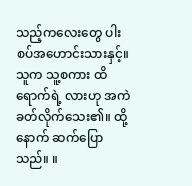သည့်ကလေးတွေ ပါးစပ်အဟောင်းသားနှင့်။ သူက သူ့စကား ထိရောက်ရဲ့ လားဟု အကဲခတ်လိုက်သေး၏။ ထို့နောက် ဆက်ပြောသည်။ ။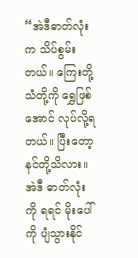“အဲဒီဓာတ်လုံးက သိပ်စွမ်းတယ်။ ကြေးတို့ သံတို့ကို ရွှေဖြစ်အောင် လုပ်လို့ရတယ်။ ပြီးတော့ နင်တို့သိလား။ အဲဒီ ဓာတ်လုံးကို ရရင် မိုးပေါ်ကို ပျံသွားနိုင်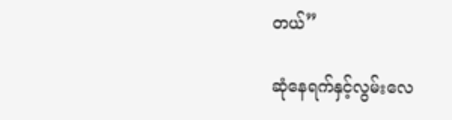တယ်”

ဆုံနေရက်နှင့်လွမ်းလေ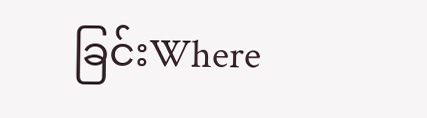ခြင်းWhere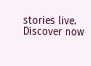stories live. Discover now